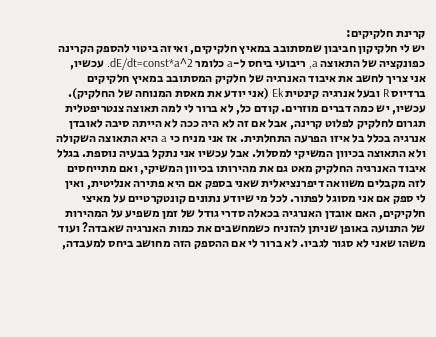קרינת חלקיקים:
יש לי חלקיקון חביבון שמסתובב במאיץ חלקיקים, ואיזה ביטוי להספק הקרינה כפונקציה של התאוצה a, ריבועי ביחס ל-a כלומר dE/dt=const*a^2. עכשיו, אני צריך לחשב את איבוד האנרגיה של חלקיק המסתובב במאיץ חלקיקים ברדיוס R ובעל אנרגיה קינטית Ek (אני יודע את מאסת המנוחה של החלקיק). עכשיו, יש כמה דברים מוזרים. קודם כל, לא ברור לי למה תאוצה צנטריפטלית תגרום לחלקיק לפלוט קרינה, אבל אם זה לא היה ככה לא הייתה סיבה לאובדן אנרגיה בכלל בל איזו הפרעה התחלתית. אז אני מניח כי a היא התאוצה השקולה ולא התאוצה בכיוון המשיקי למסלול. אבל עכשיו אני נתקל בבעיה נוספת. בגלל איבוד האנרגיה החלקיק מאט גם את מהירותו בכיוון המשיקי, ואם מתייחסים לזה מקבלים משוואה דיפרנציאלית שאני בספק אם היא פתירה אנליטית, ואין לי ספק אם אני מסוגל לפתור. לכל מי שיודע נתונים קונטקרטיים על מאיצי חלקיקים, האם אובדן האנרגיה בכאלה סדרי גודל של זמן משפיע על המהירות של התנועה באופן שניתן להזניח כשמחשבים את כמות האנרגיה שאבדה? ועוד משהו שאני לא סגור לגביו. לא ברור לי אם ההספק הזה מחושב ביחס למעבדה,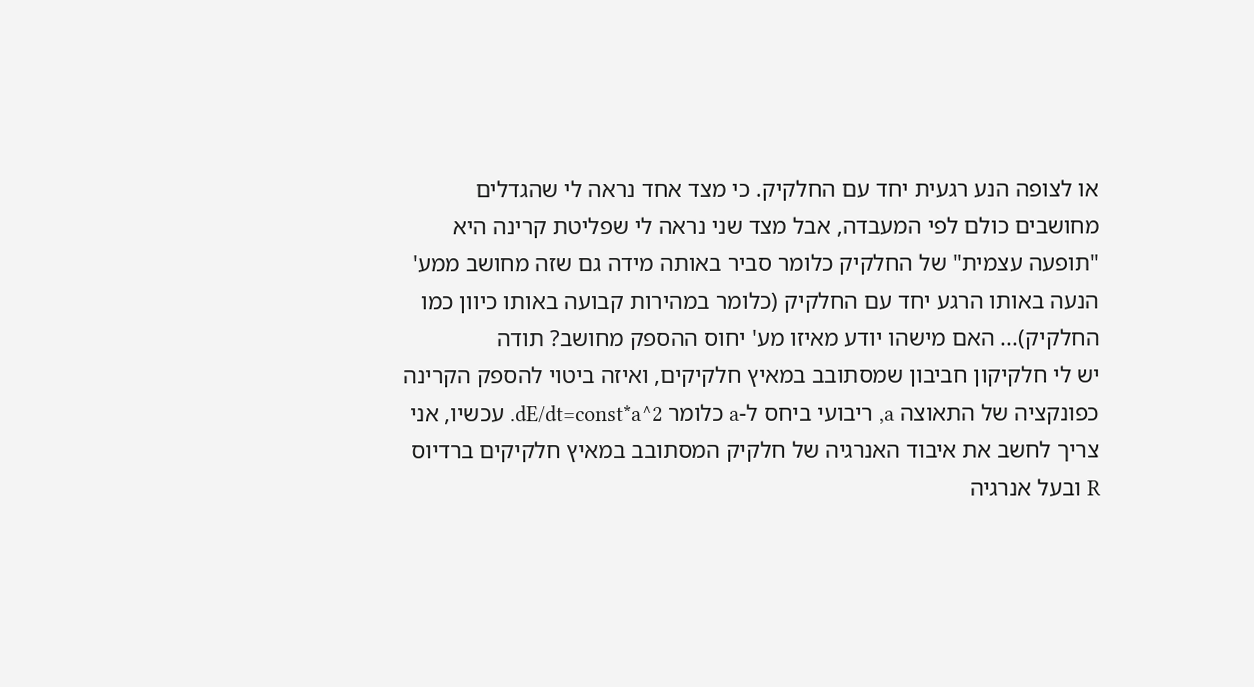או לצופה הנע רגעית יחד עם החלקיק. כי מצד אחד נראה לי שהגדלים מחושבים כולם לפי המעבדה, אבל מצד שני נראה לי שפליטת קרינה היא "תופעה עצמית" של החלקיק כלומר סביר באותה מידה גם שזה מחושב ממע' הנעה באותו הרגע יחד עם החלקיק (כלומר במהירות קבועה באותו כיוון כמו החלקיק)... האם מישהו יודע מאיזו מע' יחוס ההספק מחושב? תודה
יש לי חלקיקון חביבון שמסתובב במאיץ חלקיקים, ואיזה ביטוי להספק הקרינה כפונקציה של התאוצה a, ריבועי ביחס ל-a כלומר dE/dt=const*a^2. עכשיו, אני צריך לחשב את איבוד האנרגיה של חלקיק המסתובב במאיץ חלקיקים ברדיוס R ובעל אנרגיה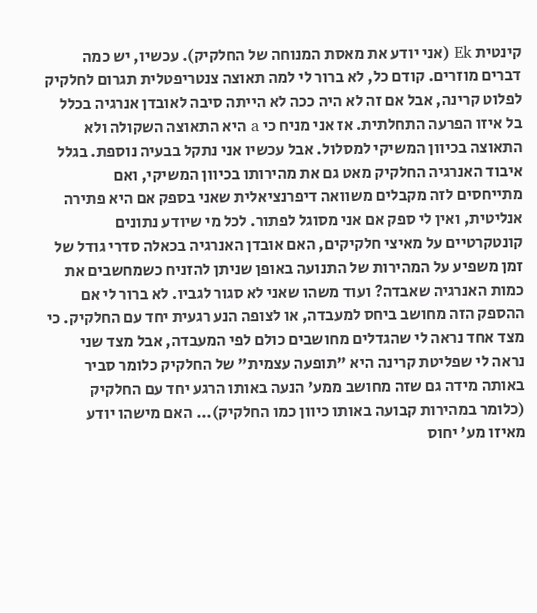קינטית Ek (אני יודע את מאסת המנוחה של החלקיק). עכשיו, יש כמה דברים מוזרים. קודם כל, לא ברור לי למה תאוצה צנטריפטלית תגרום לחלקיק לפלוט קרינה, אבל אם זה לא היה ככה לא הייתה סיבה לאובדן אנרגיה בכלל בל איזו הפרעה התחלתית. אז אני מניח כי a היא התאוצה השקולה ולא התאוצה בכיוון המשיקי למסלול. אבל עכשיו אני נתקל בבעיה נוספת. בגלל איבוד האנרגיה החלקיק מאט גם את מהירותו בכיוון המשיקי, ואם מתייחסים לזה מקבלים משוואה דיפרנציאלית שאני בספק אם היא פתירה אנליטית, ואין לי ספק אם אני מסוגל לפתור. לכל מי שיודע נתונים קונטקרטיים על מאיצי חלקיקים, האם אובדן האנרגיה בכאלה סדרי גודל של זמן משפיע על המהירות של התנועה באופן שניתן להזניח כשמחשבים את כמות האנרגיה שאבדה? ועוד משהו שאני לא סגור לגביו. לא ברור לי אם ההספק הזה מחושב ביחס למעבדה, או לצופה הנע רגעית יחד עם החלקיק. כי מצד אחד נראה לי שהגדלים מחושבים כולם לפי המעבדה, אבל מצד שני נראה לי שפליטת קרינה היא "תופעה עצמית" של החלקיק כלומר סביר באותה מידה גם שזה מחושב ממע' הנעה באותו הרגע יחד עם החלקיק (כלומר במהירות קבועה באותו כיוון כמו החלקיק)... האם מישהו יודע מאיזו מע' יחוס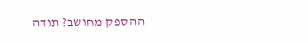ההספק מחושב? תודה